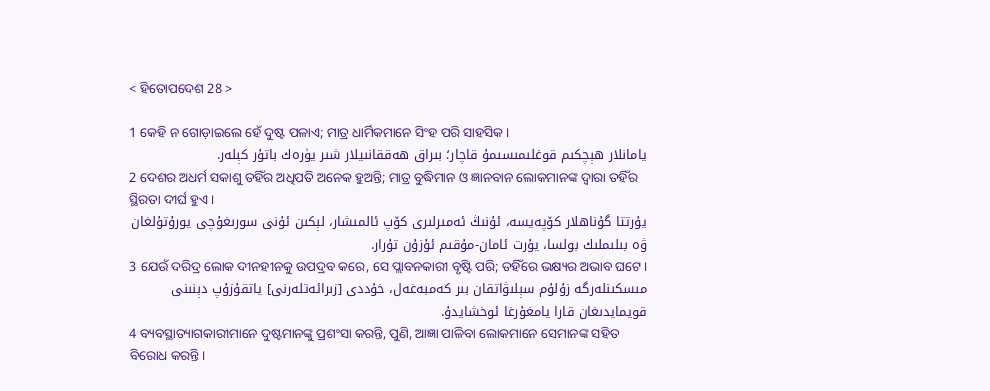< ହିତୋପଦେଶ 28 >

1 କେହି ନ ଗୋଡ଼ାଇଲେ ହେଁ ଦୁଷ୍ଟ ପଳାଏ; ମାତ୍ର ଧାର୍ମିକମାନେ ସିଂହ ପରି ସାହସିକ।
يامانلار ھېچكىم قوغلىمىسىمۇ قاچار؛ بىراق ھەققانىيلار شىر يۈرەك باتۇر كېلەر.
2 ଦେଶର ଅଧର୍ମ ସକାଶୁ ତହିଁର ଅଧିପତି ଅନେକ ହୁଅନ୍ତି; ମାତ୍ର ବୁଦ୍ଧିମାନ ଓ ଜ୍ଞାନବାନ ଲୋକମାନଙ୍କ ଦ୍ୱାରା ତହିଁର ସ୍ଥିରତା ଦୀର୍ଘ ହୁଏ।
يۇرتتا گۇناھلار كۆپەيسە، ئۇنىڭ ئەمىرلىرى كۆپ ئالمىشار، لېكىن ئۇنى سورىغۇچى يورۇتۇلغان ۋە بىلىملىك بولسا، يۇرت ئامان-مۇقىم ئۇزۇن تۇرار.
3 ଯେଉଁ ଦରିଦ୍ର ଲୋକ ଦୀନହୀନକୁ ଉପଦ୍ରବ କରେ, ସେ ପ୍ଲାବନକାରୀ ବୃଷ୍ଟି ପରି; ତହିଁରେ ଭକ୍ଷ୍ୟର ଅଭାବ ଘଟେ।
مىسكىنلەرگە زۇلۇم سېلىۋاتقان بىر كەمبەغەل، خۇددى [زىرائەتلەرنى] ياتقۇزۇپ دېنىنى قويمايدىغان قارا يامغۇرغا ئوخشايدۇ.
4 ବ୍ୟବସ୍ଥାତ୍ୟାଗକାରୀମାନେ ଦୁଷ୍ଟମାନଙ୍କୁ ପ୍ରଶଂସା କରନ୍ତି, ପୁଣି, ଆଜ୍ଞା ପାଳିବା ଲୋକମାନେ ସେମାନଙ୍କ ସହିତ ବିରୋଧ କରନ୍ତି।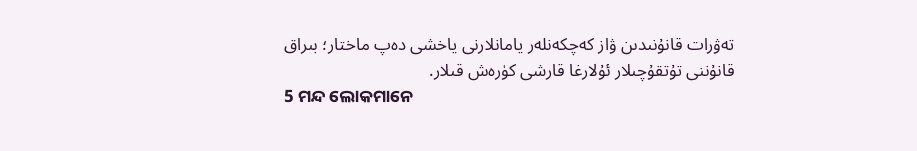تەۋرات قانۇنىدىن ۋاز كەچكەنلەر يامانلارنى ياخشى دەپ ماختار؛ بىراق قانۇننى تۇتقۇچىلار ئۇلارغا قارشى كۈرەش قىلار.
5 ମନ୍ଦ ଲୋକମାନେ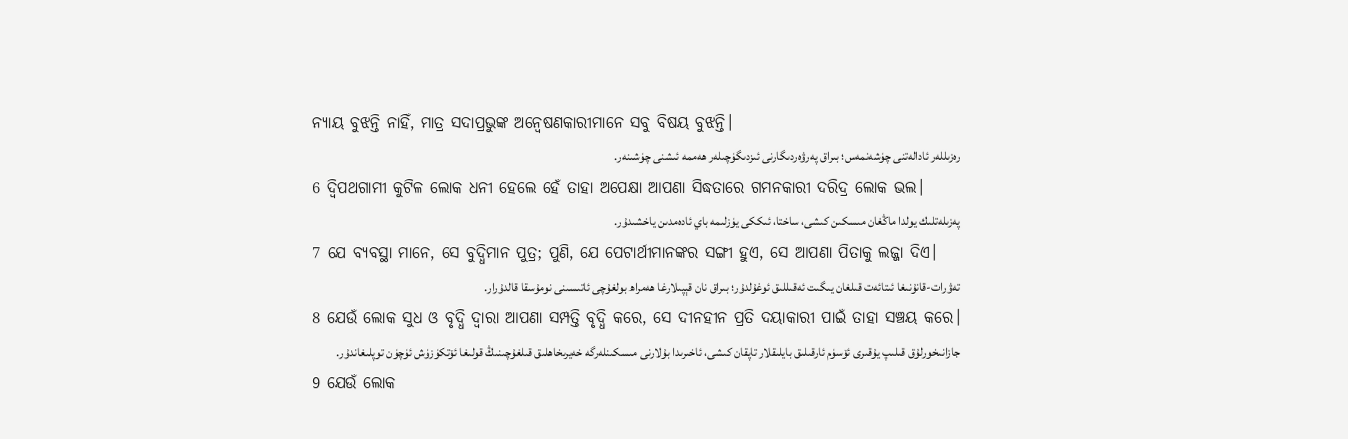ନ୍ୟାୟ ବୁଝନ୍ତି ନାହିଁ, ମାତ୍ର ସଦାପ୍ରଭୁଙ୍କ ଅନ୍ୱେଷଣକାରୀମାନେ ସବୁ ବିଷୟ ବୁଝନ୍ତି।
رەزىللەر ئادالەتنى چۈشەنمەس؛ بىراق پەرۋەردىگارنى ئىزدىگۈچىلەر ھەممە ئىشنى چۈشىنەر.
6 ଦ୍ୱିପଥଗାମୀ କୁଟିଳ ଲୋକ ଧନୀ ହେଲେ ହେଁ ତାହା ଅପେକ୍ଷା ଆପଣା ସିଦ୍ଧତାରେ ଗମନକାରୀ ଦରିଦ୍ର ଲୋକ ଭଲ।
پەزىلەتلىك يولدا ماڭغان مىسكىن كىشى، ساختا، ئىككى يۈزلىمە باي ئادەمدىن ياخشىدۇر.
7 ଯେ ବ୍ୟବସ୍ଥା ମାନେ, ସେ ବୁଦ୍ଧିମାନ ପୁତ୍ର; ପୁଣି, ଯେ ପେଟାର୍ଥୀମାନଙ୍କର ସଙ୍ଗୀ ହୁଏ, ସେ ଆପଣା ପିତାକୁ ଲଜ୍ଜା ଦିଏ।
تەۋرات-قانۇنىغا ئىتائەت قىلغان يىگىت ئەقىللىق ئوغۇلدۇر؛ بىراق نان قېپىلارغا ھەمراھ بولغۇچى ئاتىسىنى نومۇسقا قالدۇرار.
8 ଯେଉଁ ଲୋକ ସୁଧ ଓ ବୃଦ୍ଧି ଦ୍ୱାରା ଆପଣା ସମ୍ପତ୍ତି ବୃଦ୍ଧି କରେ, ସେ ଦୀନହୀନ ପ୍ରତି ଦୟାକାରୀ ପାଇଁ ତାହା ସଞ୍ଚୟ କରେ।
جازانىخورلۇق قىلىپ يۇقىرى ئۆسۈم ئارقىلىق بايلىقلار تاپقان كىشى، ئاخىرىدا بۇلارنى مىسكىنلەرگە خەيرىخاھلىق قىلغۇچىنىڭ قولىغا ئۆتكۈزۈش ئۈچۈن توپلىغاندۇر.
9 ଯେଉଁ ଲୋକ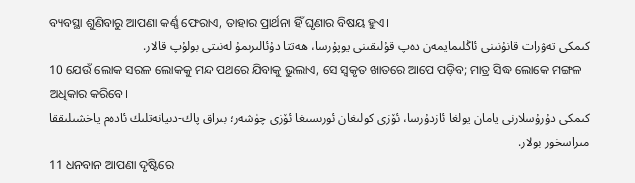ବ୍ୟବସ୍ଥା ଶୁଣିବାରୁ ଆପଣା କର୍ଣ୍ଣ ଫେରାଏ, ତାହାର ପ୍ରାର୍ଥନା ହିଁ ଘୃଣାର ବିଷୟ ହୁଏ।
كىمكى تەۋرات قانۇنىنى ئاڭلىمايمەن دەپ قۇلىقىنى يوپۇرسا، ھەتتا دۇئالىرىمۇ لەنىتى بولۇپ قالار.
10 ଯେଉଁ ଲୋକ ସରଳ ଲୋକକୁ ମନ୍ଦ ପଥରେ ଯିବାକୁ ଭୁଲାଏ, ସେ ସ୍ୱକୃତ ଖାତରେ ଆପେ ପଡ଼ିବ; ମାତ୍ର ସିଦ୍ଧ ଲୋକେ ମଙ୍ଗଳ ଅଧିକାର କରିବେ।
كىمكى دۇرۇسلارنى يامان يولغا ئازدۇرسا، ئۆزى كولىغان ئورىسىغا ئۆزى چۈشەر؛ بىراق پاك-دىيانەتلىك ئادەم ياخشىلىققا مىراسخور بولار.
11 ଧନବାନ ଆପଣା ଦୃଷ୍ଟିରେ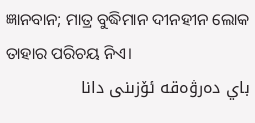ଜ୍ଞାନବାନ; ମାତ୍ର ବୁଦ୍ଧିମାନ ଦୀନହୀନ ଲୋକ ତାହାର ପରିଚୟ ନିଏ।
باي دەرۋەقە ئۆزىنى دانا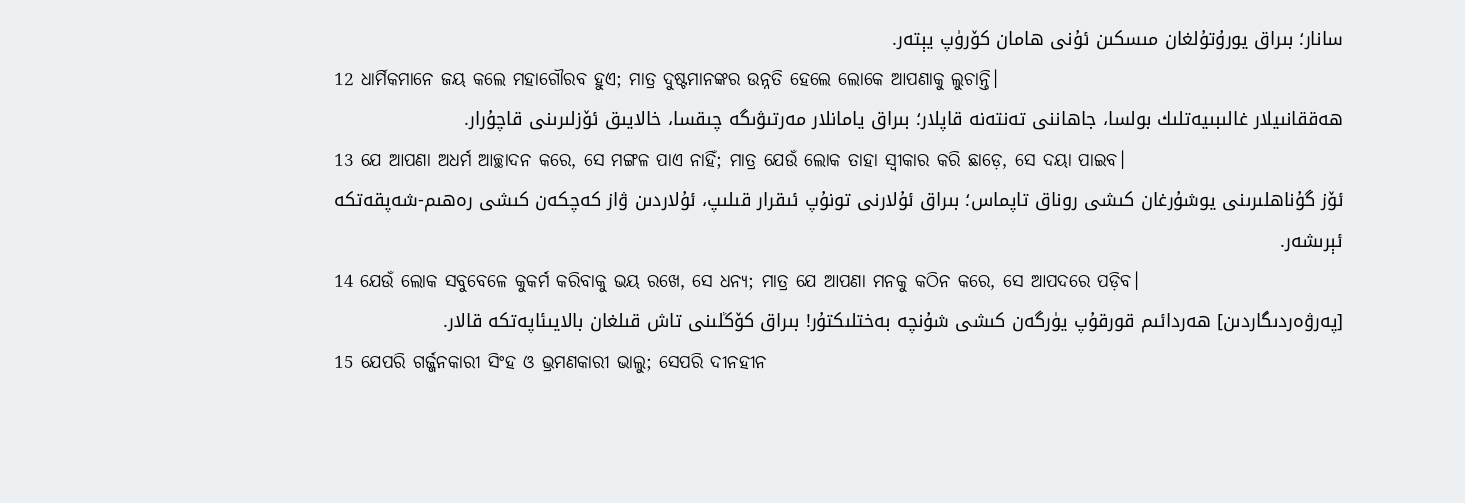سانار؛ بىراق يورۇتۇلغان مىسكىن ئۇنى ھامان كۆرۈپ يېتەر.
12 ଧାର୍ମିକମାନେ ଜୟ କଲେ ମହାଗୌରବ ହୁଏ; ମାତ୍ର ଦୁଷ୍ଟମାନଙ୍କର ଉନ୍ନତି ହେଲେ ଲୋକେ ଆପଣାକୁ ଲୁଚାନ୍ତି।
ھەققانىيلار غالىبىيەتلىك بولسا، جاھاننى تەنتەنە قاپلار؛ بىراق يامانلار مەرتىۋىگە چىقسا، خالايىق ئۆزلىرىنى قاچۇرار.
13 ଯେ ଆପଣା ଅଧର୍ମ ଆଚ୍ଛାଦନ କରେ, ସେ ମଙ୍ଗଳ ପାଏ ନାହିଁ; ମାତ୍ର ଯେଉଁ ଲୋକ ତାହା ସ୍ୱୀକାର କରି ଛାଡ଼େ, ସେ ଦୟା ପାଇବ।
ئۆز گۇناھلىرىنى يوشۇرغان كىشى روناق تاپماس؛ بىراق ئۇلارنى تونۇپ ئىقرار قىلىپ، ئۇلاردىن ۋاز كەچكەن كىشى رەھىم-شەپقەتكە ئېرىشەر.
14 ଯେଉଁ ଲୋକ ସବୁବେଳେ କୁକର୍ମ କରିବାକୁ ଭୟ ରଖେ, ସେ ଧନ୍ୟ; ମାତ୍ର ଯେ ଆପଣା ମନକୁ କଠିନ କରେ, ସେ ଆପଦରେ ପଡ଼ିବ।
[پەرۋەردىگاردىن] ھەردائىم قورقۇپ يۈرگەن كىشى شۇنچە بەختلىكتۇر! بىراق كۆڭلىنى تاش قىلغان بالايىئاپەتكە قالار.
15 ଯେପରି ଗର୍ଜ୍ଜନକାରୀ ସିଂହ ଓ ଭ୍ରମଣକାରୀ ଭାଲୁ; ସେପରି ଦୀନହୀନ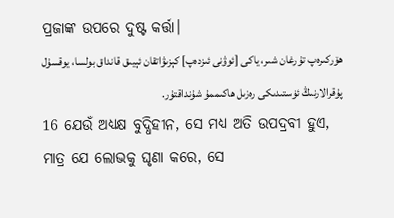ପ୍ରଜାଙ୍କ ଉପରେ ଦୁଷ୍ଟ କର୍ତ୍ତା।
ھۆركىرەپ تۇرغان شىر، ياكى [ئوۋنى ئىزدەپ] كېزىۋاتقان ئېيىق قانداق بولسا، يوقسۇل پۇقرالارنىڭ ئۈستىدىكى رەزىل ھاكىممۇ شۇنداقتۇر.
16 ଯେଉଁ ଅଧ୍ୟକ୍ଷ ବୁଦ୍ଧିହୀନ, ସେ ମଧ୍ୟ ଅତି ଉପଦ୍ରବୀ ହୁଏ, ମାତ୍ର ଯେ ଲୋଭକୁ ଘୃଣା କରେ, ସେ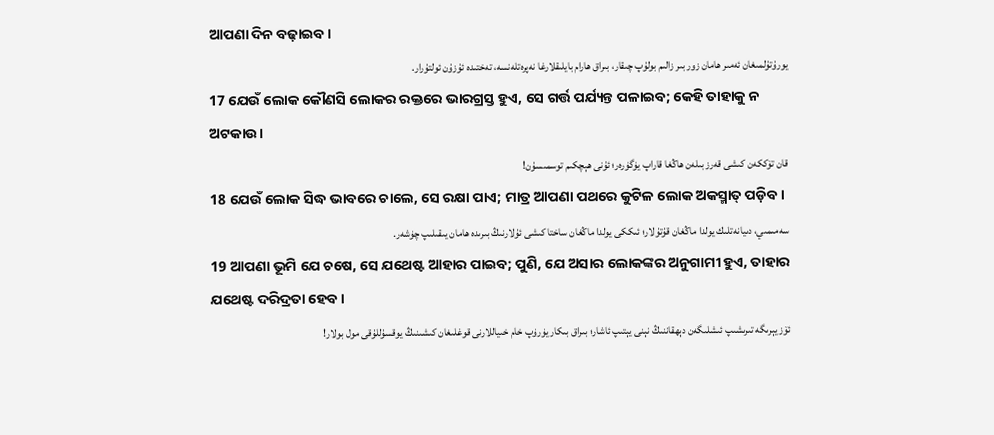ଆପଣା ଦିନ ବଢ଼ାଇବ।
يورۇتۇلمىغان ئەمىر ھامان زور بىر زالىم بولۇپ چىقار، بىراق ھارام بايلىقلارغا نەپرەتلەنسە، تەختىدە ئۇزۇن ئولتۇرار.
17 ଯେଉଁ ଲୋକ କୌଣସି ଲୋକର ରକ୍ତରେ ଭାରଗ୍ରସ୍ତ ହୁଏ, ସେ ଗର୍ତ୍ତ ପର୍ଯ୍ୟନ୍ତ ପଳାଇବ; କେହି ତାହାକୁ ନ ଅଟକାଉ।
قان تۆككەن كىشى قەرز بىلەن ھاڭغا قاراپ يۈگۈرەر؛ ئۇنى ھېچكىم توسمىسۇن!
18 ଯେଉଁ ଲୋକ ସିଦ୍ଧ ଭାବରେ ଚାଲେ, ସେ ରକ୍ଷା ପାଏ; ମାତ୍ର ଆପଣା ପଥରେ କୁଟିଳ ଲୋକ ଅକସ୍ମାତ୍‍ ପଡ଼ିବ।
سەمىمىي، دىيانەتلىك يولدا ماڭغان قۇتۇلار؛ ئىككى يولدا ماڭغان ساختا كىشى ئۇلارنىڭ بىرىدە ھامان يىقىلىپ چۈشەر.
19 ଆପଣା ଭୂମି ଯେ ଚଷେ, ସେ ଯଥେଷ୍ଟ ଆହାର ପାଇବ; ପୁଣି, ଯେ ଅସାର ଲୋକଙ୍କର ଅନୁଗାମୀ ହୁଏ, ତାହାର ଯଥେଷ୍ଟ ଦରିଦ୍ରତା ହେବ।
ئۆز يېرىگە تىرىشىپ ئىشلىگەن دېھقاننىڭ نېنى يېتىپ ئاشار؛ بىراق بىكار يۈرۈپ خام خىياللارنى قوغلىغان كىشىنىڭ يوقسۇللۇقى مول بولار!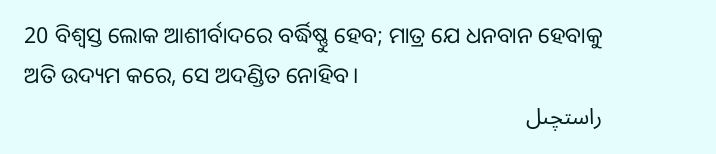20 ବିଶ୍ୱସ୍ତ ଲୋକ ଆଶୀର୍ବାଦରେ ବର୍ଦ୍ଧିଷ୍ଣୁ ହେବ; ମାତ୍ର ଯେ ଧନବାନ ହେବାକୁ ଅତି ଉଦ୍ୟମ କରେ, ସେ ଅଦଣ୍ଡିତ ନୋହିବ।
راستچىل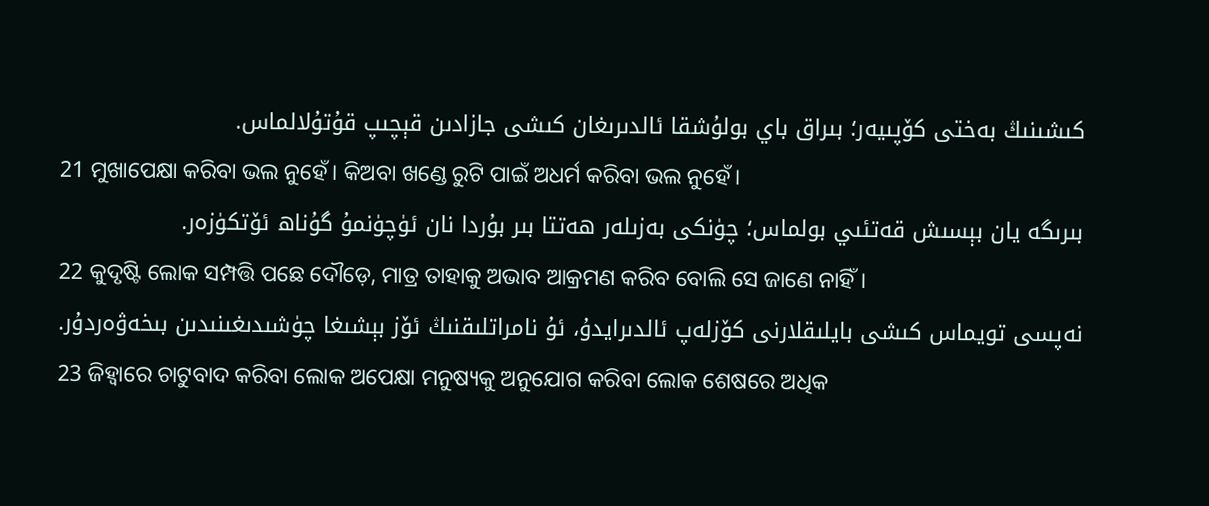كىشىنىڭ بەختى كۆپىيەر؛ بىراق باي بولۇشقا ئالدىرىغان كىشى جازادىن قېچىپ قۇتۇلالماس.
21 ମୁଖାପେକ୍ଷା କରିବା ଭଲ ନୁହେଁ। କିଅବା ଖଣ୍ଡେ ରୁଟି ପାଇଁ ଅଧର୍ମ କରିବା ଭଲ ନୁହେଁ।
بىرىگە يان بېسىش قەتئىي بولماس؛ چۈنكى بەزىلەر ھەتتا بىر بۇردا نان ئۈچۈنمۇ گۇناھ ئۆتكۈزەر.
22 କୁଦୃଷ୍ଟି ଲୋକ ସମ୍ପତ୍ତି ପଛେ ଦୌଡ଼େ, ମାତ୍ର ତାହାକୁ ଅଭାବ ଆକ୍ରମଣ କରିବ ବୋଲି ସେ ଜାଣେ ନାହିଁ।
نەپسى تويماس كىشى بايلىقلارنى كۆزلەپ ئالدىرايدۇ، ئۇ نامراتلىقنىڭ ئۆز بېشىغا چۈشىدىغىنىدىن بىخەۋەردۇر.
23 ଜିହ୍ୱାରେ ଚାଟୁବାଦ କରିବା ଲୋକ ଅପେକ୍ଷା ମନୁଷ୍ୟକୁ ଅନୁଯୋଗ କରିବା ଲୋକ ଶେଷରେ ଅଧିକ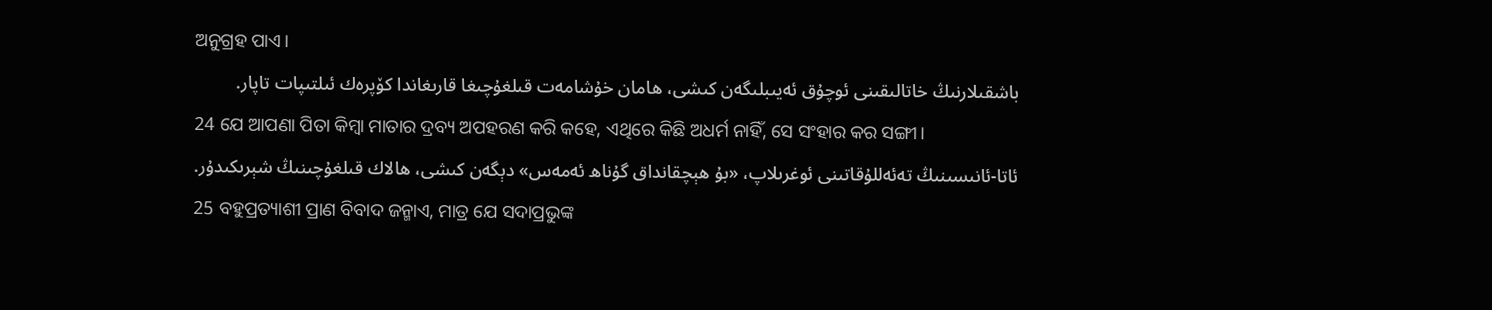ଅନୁଗ୍ରହ ପାଏ।
باشقىلارنىڭ خاتالىقىنى ئوچۇق ئەيىبلىگەن كىشى، ھامان خۇشامەت قىلغۇچىغا قارىغاندا كۆپرەك ئىلتىپات تاپار.
24 ଯେ ଆପଣା ପିତା କିମ୍ବା ମାତାର ଦ୍ରବ୍ୟ ଅପହରଣ କରି କହେ, ଏଥିରେ କିଛି ଅଧର୍ମ ନାହିଁ, ସେ ସଂହାର କର ସଙ୍ଗୀ।
ئاتا-ئانىسىنىڭ تەئەللۇقاتىنى ئوغرىلاپ، «بۇ ھېچقانداق گۇناھ ئەمەس» دېگەن كىشى، ھالاك قىلغۇچىنىڭ شېرىكىدۇر.
25 ବହୁପ୍ରତ୍ୟାଶୀ ପ୍ରାଣ ବିବାଦ ଜନ୍ମାଏ, ମାତ୍ର ଯେ ସଦାପ୍ରଭୁଙ୍କ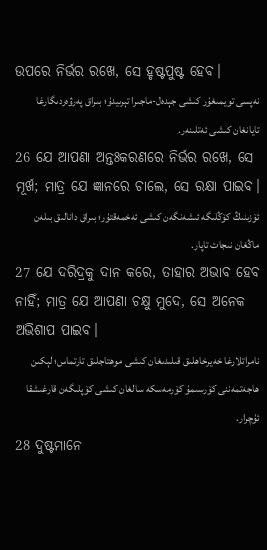ଉପରେ ନିର୍ଭର ରଖେ, ସେ ହୃଷ୍ଟପୁଷ୍ଟ ହେବ।
نەپسى تويمىغۇر كىشى جېدەل-ماجىرا تېرىيدۇ؛ بىراق پەرۋەردىگارغا تايانغان كىشى ئەتلىنەر.
26 ଯେ ଆପଣା ଅନ୍ତଃକରଣରେ ନିର୍ଭର ରଖେ, ସେ ମୂର୍ଖ; ମାତ୍ର ଯେ ଜ୍ଞାନରେ ଚାଲେ, ସେ ରକ୍ଷା ପାଇବ।
ئۆزىنىڭ كۆڭلىگە ئىشەنگەن كىشى ئەخمەقتۇر؛ بىراق دانالىق بىلەن ماڭغان نىجات تاپار.
27 ଯେ ଦରିଦ୍ରକୁ ଦାନ କରେ, ତାହାର ଅଭାବ ହେବ ନାହିଁ; ମାତ୍ର ଯେ ଆପଣା ଚକ୍ଷୁ ମୁଦେ, ସେ ଅନେକ ଅଭିଶାପ ପାଇବ।
نامراتلارغا خەيرخاھلىق قىلىدىغان كىشى موھتاجلىق تارتماس؛ لېكىن ھاجەتمەننى كۆرسىمۇ كۆرمەسكە سالغان كىشى كۆپلىگەن قارغىشقا ئۇچرار.
28 ଦୁଷ୍ଟମାନେ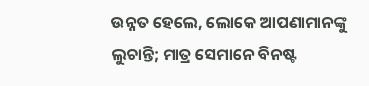ଉନ୍ନତ ହେଲେ, ଲୋକେ ଆପଣାମାନଙ୍କୁ ଲୁଚାନ୍ତି; ମାତ୍ର ସେମାନେ ବିନଷ୍ଟ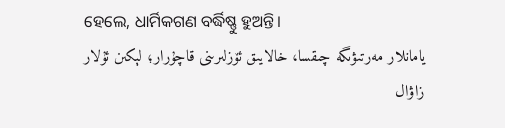ହେଲେ, ଧାର୍ମିକଗଣ ବର୍ଦ୍ଧିଷ୍ଣୁ ହୁଅନ୍ତି।
يامانلار مەرتىۋىگە چىقسا، خالايىق ئۆزلىرىنى قاچۇرار؛ لېكىن ئۇلار زاۋال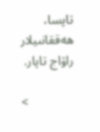تاپسا، ھەققانىيلار راۋاج تاپار.

<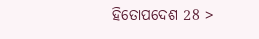ହିତୋପଦେଶ 28 >